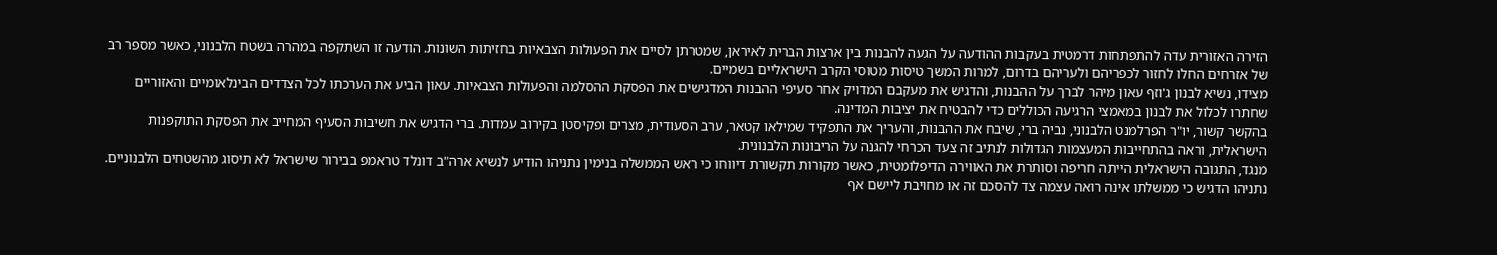הזירה האזורית עדה להתפתחות דרמטית בעקבות ההודעה על הגעה להבנות בין ארצות הברית לאיראן, שמטרתן לסיים את הפעולות הצבאיות בחזיתות השונות. הודעה זו השתקפה במהרה בשטח הלבנוני, כאשר מספר רב של אזרחים החלו לחזור לכפריהם ולעריהם בדרום, למרות המשך טיסות מטוסי הקרב הישראליים בשמיים.
מצידו, נשיא לבנון ג'וזף עאון מיהר לברך על ההבנות, והדגיש את מעקבם המדויק אחר סעיפי ההבנות המדגישים את הפסקת ההסלמה והפעולות הצבאיות. עאון הביע את הערכתו לכל הצדדים הבינלאומיים והאזוריים שחתרו לכלול את לבנון במאמצי הרגיעה הכוללים כדי להבטיח את יציבות המדינה.
בהקשר קשור, יו"ר הפרלמנט הלבנוני, נביה ברי, שיבח את ההבנות, והעריך את התפקיד שמילאו קטאר, ערב הסעודית, מצרים ופקיסטן בקירוב עמדות. ברי הדגיש את חשיבות הסעיף המחייב את הפסקת התוקפנות הישראלית, וראה בהתחייבות המעצמות הגדולות לנתיב זה צעד הכרחי להגנה על הריבונות הלבנונית.
מנגד, התגובה הישראלית הייתה חריפה וסותרת את האווירה הדיפלומטית, כאשר מקורות תקשורת דיווחו כי ראש הממשלה בנימין נתניהו הודיע לנשיא ארה"ב דונלד טראמפ בבירור שישראל לא תיסוג מהשטחים הלבנוניים. נתניהו הדגיש כי ממשלתו אינה רואה עצמה צד להסכם זה או מחויבת ליישם אף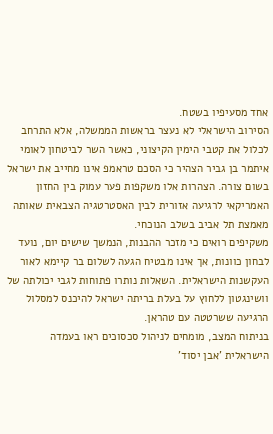אחד מסעיפיו בשטח.
הסירוב הישראלי לא נעצר בראשות הממשלה, אלא התרחב לכלול את קטבי הימין הקיצוני, כאשר השר לביטחון לאומי איתמר בן גביר הצהיר כי הסכם טראמפ אינו מחייב את ישראל בשום צורה. הצהרות אלו משקפות פער עמוק בין החזון האמריקאי לרגיעה אזורית לבין האסטרטגיה הצבאית שאותה מאמצת תל אביב בשלב הנוכחי.
משקיפים רואים כי מזכר ההבנות, הנמשך שישים יום, נועד לבחון כוונות, אך אינו מבטיח הגעה לשלום בר קיימא לאור העקשנות הישראלית. השאלות נותרו פתוחות לגבי יכולתה של וושינגטון ללחוץ על בעלת בריתה ישראל להיכנס למסלול הרגיעה ששרטטה עם טהראן.
בניתוח המצב, מומחים לניהול סכסוכים ראו בעמדה הישראלית 'אבן יסוד'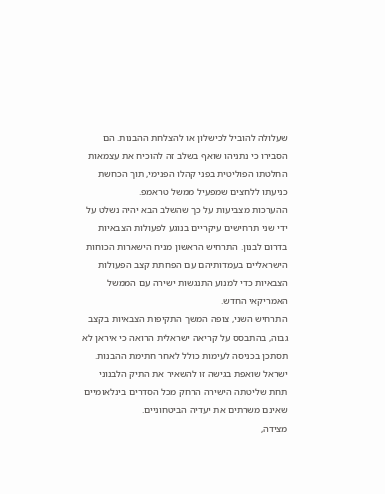שעלולה להוביל לכישלון או להצלחת ההבנות. הם הסבירו כי נתניהו שואף בשלב זה להוכיח את עצמאות החלטתו הפוליטית בפני קהלו הפנימי, תוך הכחשת כניעתו ללחצים שמפעיל ממשל טראמפ.
ההערכות מצביעות על כך שהשלב הבא יהיה נשלט על ידי שני תרחישים עיקריים בנוגע לפעולות הצבאיות בדרום לבנון. התרחיש הראשון מניח הישארות הכוחות הישראליים בעמדותיהם עם הפחתת קצב הפעולות הצבאיות כדי למנוע התנגשות ישירה עם הממשל האמריקאי החדש.
התרחיש השני, צופה המשך התקיפות הצבאיות בקצב גבוה, בהתבסס על קריאה ישראלית הרואה כי איראן לא תסתכן בכניסה לעימות כולל לאחר חתימת ההבנות. ישראל שואפת בגישה זו להשאיר את התיק הלבנוני תחת שליטתה הישירה הרחק מכל הסדרים בינלאומיים שאינם משרתים את יעדיה הביטחוניים.
מצידה,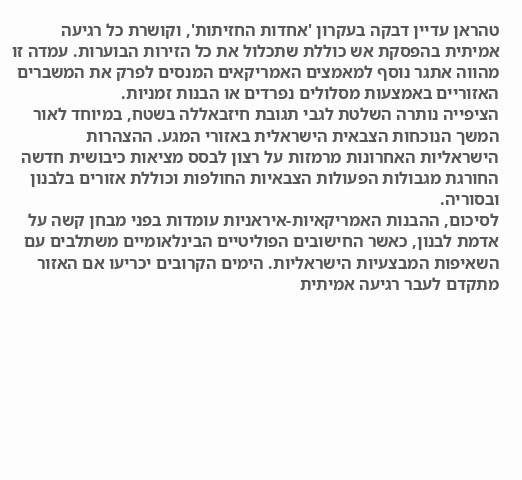טהראן עדיין דבקה בעקרון 'אחדות החזיתות', וקושרת כל רגיעה אמיתית בהפסקת אש כוללת שתכלול את כל הזירות הבוערות. עמדה זו מהווה אתגר נוסף למאמצים האמריקאים המנסים לפרק את המשברים האזוריים באמצעות מסלולים נפרדים או הבנות זמניות.
הציפייה נותרה השלטת לגבי תגובת חיזבאללה בשטח, במיוחד לאור המשך הנוכחות הצבאית הישראלית באזורי המגע. ההצהרות הישראליות האחרונות מרמזות על רצון לבסס מציאות כיבושית חדשה החורגת מגבולות הפעולות הצבאיות החולפות וכוללת אזורים בלבנון ובסוריה.
לסיכום, ההבנות האמריקאיות-איראניות עומדות בפני מבחן קשה על אדמת לבנון, כאשר החישובים הפוליטיים הבינלאומיים משתלבים עם השאיפות המבצעיות הישראליות. הימים הקרובים יכריעו אם האזור מתקדם לעבר רגיעה אמיתית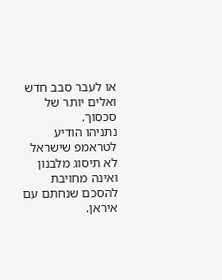או לעבר סבב חדש ואלים יותר של סכסוך.
נתניהו הודיע לטראמפ שישראל לא תיסוג מלבנון ואינה מחויבת להסכם שנחתם עם איראן.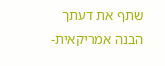שתף את דעתך
הבנה אמריקאית-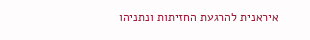איראנית להרגעת החזיתות ונתניהו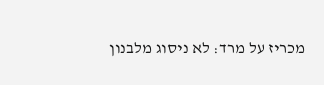מכריז על מרד: לא ניסוג מלבנון